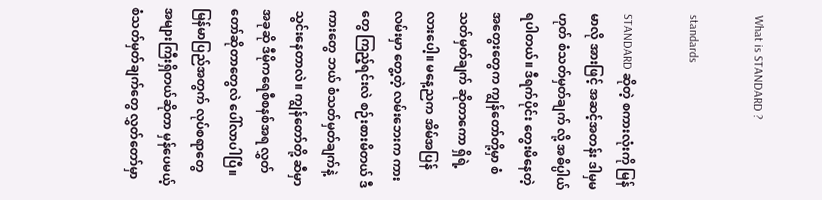What is STANDARD ?

standards

STANDARD ဆိုတဲ့ စကားလုံးကို မြန်မာလို အားဖြင့် အဆင့်အတန်း ဒါမှမဟုတ် စံသတ်မှတ်ချက် လို့ အဓိပ္ပါယ်ရပါတယ်။ ဒီရက်ပိုင်း တွေးမိနေတဲ့ အတွေးတွေက ကျွန်တော်တို့မှာ စံသတ်မှတ်ချက် ဆိုတာကော ရှိရဲ့လားပေါ့။ မနေ့ညက အိမ်အပြန်လမ်းမှာ တွေ့တဲ့ လမ်းဘေးက ကားတွေ ကြည့်ရင်းလဲ စဉ်းစားမိတယ် ဒီကားတွေ ဘယ် စံသတ်မှတ်ချက်နဲ့ သွင်းနေတာလဲ။ ကျွန်တော်တို့ ဆီမှာ အခုဆို ဒီမိုကရေစီစနစ်အရ လွှတ်တော်ဆိုတာတွေလဲ ပေါ်လာပါပြီ။ မြန်မာပြည်အတွက် လုပ်စရာတွေ အများကြီးရှိတယ်ဆိုတာ မှန်ပေမယ့် စံသတ်မှတ်ချက်တွေ လွှတ်တော်မှာ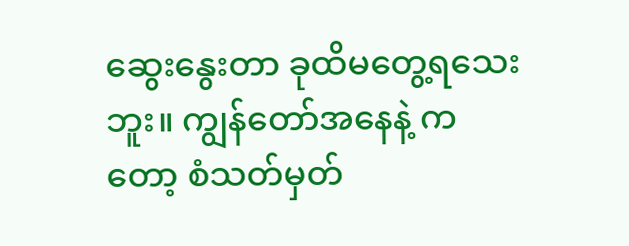ဆွေးနွေးတာ ခုထိမတွေ့ရသေးဘူး။ ကျွန်တော်အနေနဲ့ ကတော့ စံသတ်မှတ်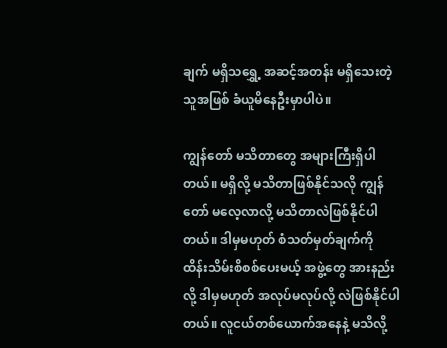ချက် မရှိသရွှေ့ အဆင့်အတန်း မရှိသေးတဲ့ သူအဖြစ် ခံယူမိနေဦးမှာပါပဲ။

ကျွန်တော် မသိတာတွေ အများကြီးရှိပါတယ်။ မရှိလို့ မသိတာဖြစ်နိုင်သလို ကျွန်တော် မလေ့လာလို့ မသိတာလဲဖြစ်နိုင်ပါတယ်။ ဒါမှမဟုတ် စံသတ်မှတ်ချက်ကို ထိန်းသိမ်းစိစစ်ပေးမယ့် အဖွဲ့တွေ အားနည်းလို့ ဒါမှမဟုတ် အလုပ်မလုပ်လို့ လဲဖြစ်နိုင်ပါတယ်။ လူငယ်တစ်ယောက်အနေနဲ့ မသိလို့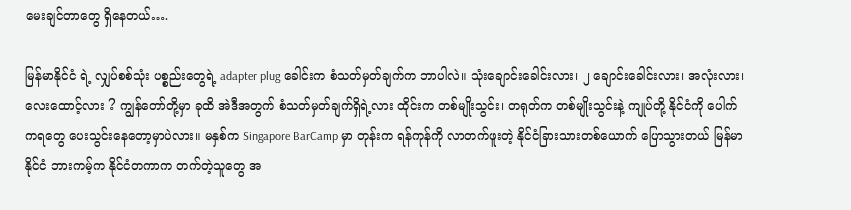မေးချင်တာတွေ ရှိနေတယ်….

မြန်မာနိုင်ငံ ရဲ့ လျှပ်စစ်သုံး ပစ္စည်းတွေရဲ့ adapter plug ခေါင်းက စံသတ်မှတ်ချက်က ဘာပါလဲ။ သုံးချောင်းခေါင်းလား၊ ၂ ချောင်းခေါင်းလား၊ အလုံးလား၊ လေးထောင့်လား ? ကျွန်တော်တို့မှာ ခုထိ အဲဒီအတွက် စံသတ်မှတ်ချက်ရှိရဲ့လား ထိုင်းက တစ်မျိုးသွင်း၊ တရုတ်က တစ်မျိုးသွင်းနဲ့ ကျုပ်တို့ နိုင်ငံကို ပေါက်ကရတွေ ပေးသွင်းနေတော့မှာပဲလား။ မနှစ်က Singapore BarCamp မှာ တုန်းက ရန်ကုန်ကို လာတက်ဖူးတဲ့ နိုင်ငံခြားသားတစ်ယောက် ပြောသွားတယ် မြန်မာနိုင်ငံ ဘားကမ့်က နိုင်ငံတကာက တက်တဲ့သူတွေ အ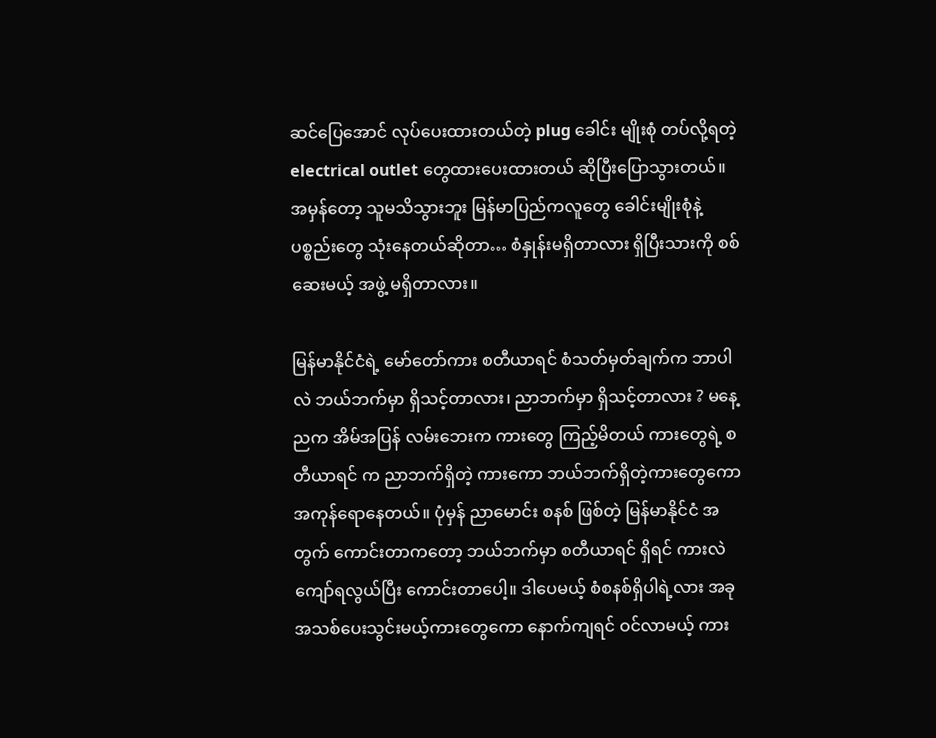ဆင်ပြေအောင် လုပ်ပေးထားတယ်တဲ့ plug ခေါင်း မျိုးစုံ တပ်လို့ရတဲ့ electrical outlet တွေထားပေးထားတယ် ဆိုပြီးပြောသွားတယ်။ အမှန်တော့ သူမသိသွားဘူး မြန်မာပြည်ကလူတွေ ခေါင်းမျိုးစုံနဲ့ ပစ္စည်းတွေ သုံးနေတယ်ဆိုတာ… စံနှုန်းမရှိတာလား ရှိပြီးသားကို စစ်ဆေးမယ့် အဖွဲ့ မရှိတာလား။

မြန်မာနိုင်ငံရဲ့ မော်တော်ကား စတီယာရင် စံသတ်မှတ်ချက်က ဘာပါလဲ ဘယ်ဘက်မှာ ရှိသင့်တာလား၊ ညာဘက်မှာ ရှိသင့်တာလား ? မနေ့ညက အိမ်အပြန် လမ်းဘေးက ကားတွေ ကြည့်မိတယ် ကားတွေရဲ့ စတီယာရင် က ညာဘက်ရှိတဲ့ ကားကော ဘယ်ဘက်ရှိတဲ့ကားတွေကော အကုန်ရောနေတယ်။ ပုံမှန် ညာမောင်း စနစ် ဖြစ်တဲ့ မြန်မာနိုင်ငံ အတွက် ကောင်းတာကတော့ ဘယ်ဘက်မှာ စတီယာရင် ရှိရင် ကားလဲ ကျော်ရလွယ်ပြီး ကောင်းတာပေါ့။ ဒါပေမယ့် စံစနစ်ရှိပါရဲ့လား အခုအသစ်ပေးသွင်းမယ့်ကားတွေကော နောက်ကျရင် ဝင်လာမယ့် ကား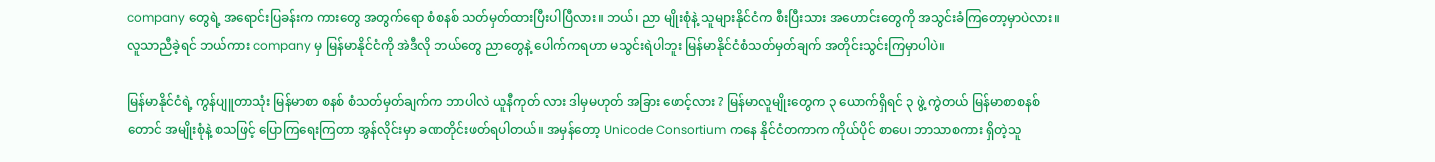company တွေရဲ့ အရောင်းပြခန်းက ကားတွေ အတွက်ရော စံစနစ် သတ်မှတ်ထားပြီးပါပြီလား။ ဘယ်၊ ညာ မျိုးစုံနဲ့ သူများနိုင်ငံက စီးပြီးသား အဟောင်းတွေကို အသွင်းခံကြတော့မှာပဲလား။ လူသာညီခဲ့ရင် ဘယ်ကား company မှ မြန်မာနိုင်ငံကို အဲဒီလို ဘယ်တွေ ညာတွေနဲ့ ပေါက်ကရဟာ မသွင်းရဲပါဘူး မြန်မာနိုင်ငံစံသတ်မှတ်ချက် အတိုင်းသွင်းကြမှာပါပဲ။

မြန်မာနိုင်ငံရဲ့ ကွန်ပျူတာသုံး မြန်မာစာ စနစ် စံသတ်မှတ်ချက်က ဘာပါလဲ ယူနီကုတ် လား ဒါမှမဟုတ် အခြား ဖောင့်လား ? မြန်မာလူမျိုးတွေက ၃ ယောက်ရှိရင် ၃ ဖွဲ့ ကွဲတယ် မြန်မာစာစနစ်တောင် အမျိုးစုံနဲ့ စသဖြင့် ပြောကြရေးကြတာ အွန်လိုင်းမှာ ခဏတိုင်းဖတ်ရပါတယ်။ အမှန်တော့ Unicode Consortium ကနေ နိုင်ငံတကာက ကိုယ်ပိုင် စာပေ၊ ဘာသာစကား ရှိတဲ့သူ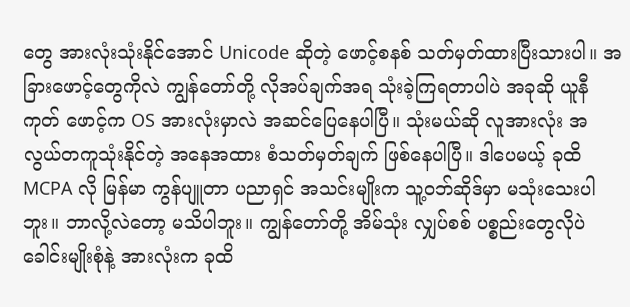တွေ အားလုံးသုံးနိုင်အောင် Unicode ဆိုတဲ့ ဖောင့်စနစ် သတ်မှတ်ထားပြီးသားပါ။ အခြားဖောင့်တွေကိုလဲ ကျွန်တော်တို့ လိုအပ်ချက်အရ သုံးခဲ့ကြရတာပါပဲ အခုဆို ယူနီကုတ် ဖောင့်က OS အားလုံးမှာလဲ အဆင်ပြေနေပါပြီ။ သုံးမယ်ဆို လူအားလုံး အလွယ်တကူသုံးနိုင်တဲ့ အနေအထား စံသတ်မှတ်ချက် ဖြစ်နေပါပြီ။ ဒါပေမယ့် ခုထိ MCPA လို မြန်မာ ကွန်ပျူတာ ပညာရှင် အသင်းမျိုးက သူ့ဝဘ်ဆိုဒ်မှာ မသုံးသေးပါဘူး။ ဘာလို့လဲတော့ မသိပါဘူး။ ကျွန်တော်တို့ အိမ်သုံး လျှပ်စစ် ပစ္စည်းတွေလိုပဲ ခေါင်းမျိုးစုံနဲ့ အားလုံးက ခုထိ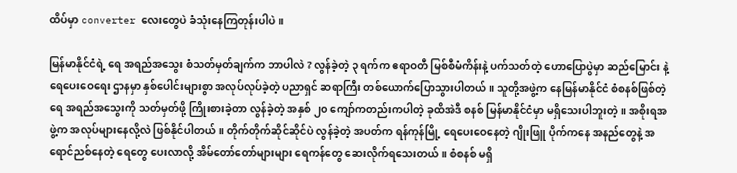ထိပ်မှာ converter လေးတွေပဲ ခံသုံးနေကြတုန်းပါပဲ။

မြန်မာနိုင်ငံရဲ့ ရေ အရည်အသွေး စံသတ်မှတ်ချက်က ဘာပါလဲ ? လွန်ခဲ့တဲ့ ၃ ရက်က ဧရာဝတီ မြစ်စီမံကိန်းနဲ့ ပက်သတ်တဲ့ ဟောပြောပွဲမှာ ဆည်မြောင်း နဲ့ ရေပေးဝေရေး ဌာနမှာ နှစ်ပေါင်းများစွာ အလုပ်လုပ်ခဲ့တဲ့ ပညာရှင် ဆရာကြီး တစ်ယောက်ပြောသွားပါတယ်။ သူတို့အဖွဲ့က နေမြန်မာနိုင်ငံ စံစနစ်ဖြစ်တဲ့ ရေ အရည်အသွေးကို သတ်မှတ်ဖို့ ကြိုးစားခဲ့တာ လွန်ခဲ့တဲ့ အနှစ် ၂၀ ကျော်ကတည်းကပါတဲ့ ခုထိအဲဒီ စနစ် မြန်မာနိုင်ငံမှာ မရှိသေးပါဘူးတဲ့။ အစိုးရအဖွဲ့က အလုပ်များနေလို့လဲ ဖြစ်နိုင်ပါတယ်။ တိုက်တိုက်ဆိုင်ဆိုင်ပဲ လွန်ခဲ့တဲ့ အပတ်က ရန်ကုန်မြို့ ရေပေးဝေနေတဲ့ ဂျိုးဖြူ ပိုက်ကနေ အနည်တွေနဲ့ အရောင်ညစ်နေတဲ့ ရေတွေ ပေးလာလို့ အိမ်တော်တော်များများ ရေကန်တွေ ဆေးလိုက်ရသေးတယ်။ စံစနစ် မရှိ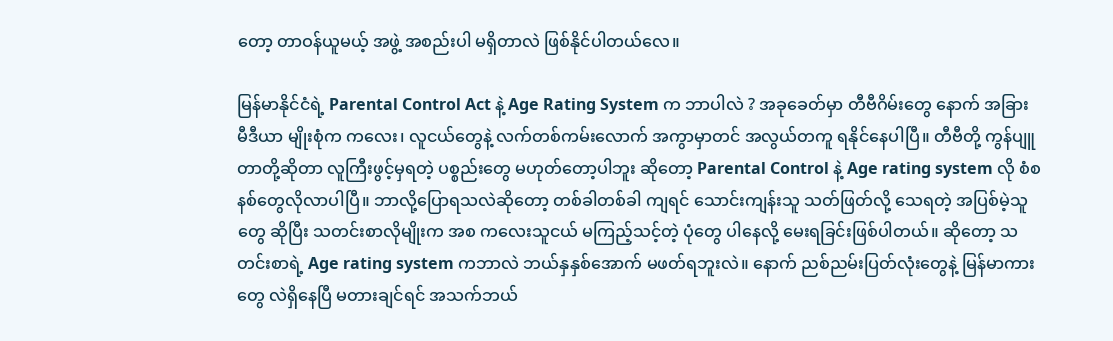တော့ တာဝန်ယူမယ့် အဖွဲ့ အစည်းပါ မရှိတာလဲ ဖြစ်နိုင်ပါတယ်လေ။

မြန်မာနိုင်ငံရဲ့ Parental Control Act နဲ့ Age Rating System က ဘာပါလဲ ? အခုခေတ်မှာ တီဗီဂိမ်းတွေ နောက် အခြား မီဒီယာ မျိုးစုံက ကလေး၊ လူငယ်တွေနဲ့ လက်တစ်ကမ်းလောက် အကွာမှာတင် အလွယ်တကူ ရနိုင်နေပါပြီ။ တီဗီတို့ ကွန်ပျူတာတို့ဆိုတာ လူကြီးဖွင့်မှရတဲ့ ပစ္စည်းတွေ မဟုတ်တော့ပါဘူး ဆိုတော့ Parental Control နဲ့ Age rating system လို စံစနစ်တွေလိုလာပါပြီ။ ဘာလို့ပြောရသလဲဆိုတော့ တစ်ခါတစ်ခါ ကျရင် သောင်းကျန်းသူ သတ်ဖြတ်လို့ သေရတဲ့ အပြစ်မဲ့သူတွေ ဆိုပြီး သတင်းစာလိုမျိုးက အစ ကလေးသူငယ် မကြည့်သင့်တဲ့ ပုံတွေ ပါနေလို့ မေးရခြင်းဖြစ်ပါတယ်။ ဆိုတော့ သတင်းစာရဲ့ Age rating system ကဘာလဲ ဘယ်နှနှစ်အောက် မဖတ်ရဘူးလဲ။ နောက် ညစ်ညမ်းပြတ်လုံးတွေနဲ့ မြန်မာကားတွေ လဲရှိနေပြီ မတားချင်ရင် အသက်ဘယ်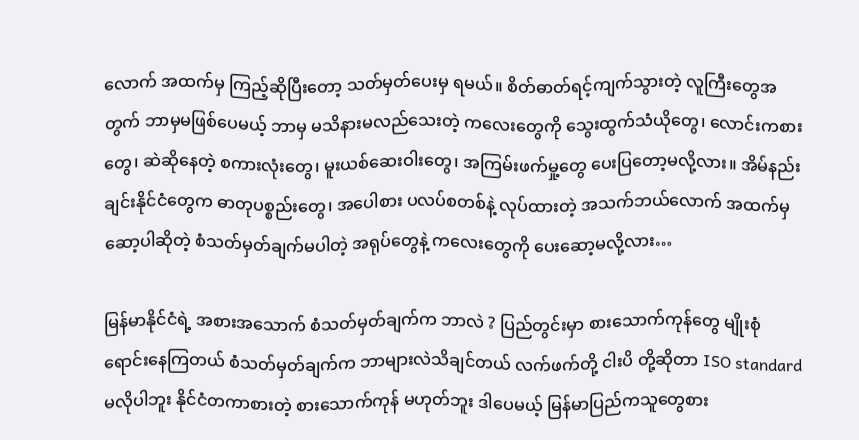လောက် အထက်မှ ကြည့်ဆိုပြီးတော့ သတ်မှတ်ပေးမှ ရမယ်။ စိတ်ဓာတ်ရင့်ကျက်သွားတဲ့ လူကြီးတွေအတွက် ဘာမှမဖြစ်ပေမယ့် ဘာမှ မသိနားမလည်သေးတဲ့ ကလေးတွေကို သွေးထွက်သံယိုတွေ၊ လောင်းကစားတွေ၊ ဆဲဆိုနေတဲ့ စကားလုံးတွေ၊ မူးယစ်ဆေးဝါးတွေ၊ အကြမ်းဖက်မှု့တွေ ပေးပြတော့မလို့လား။ အိမ်နည်းချင်းနိုင်ငံတွေက ဓာတုပစ္စည်းတွေ၊ အပေါစား ပလပ်စတစ်နဲ့ လုပ်ထားတဲ့ အသက်ဘယ်လောက် အထက်မှ ဆော့ပါဆိုတဲ့ စံသတ်မှတ်ချက်မပါတဲ့ အရုပ်တွေနဲ့ ကလေးတွေကို ပေးဆော့မလို့လား…

မြန်မာနိုင်ငံရဲ့ အစားအသောက် စံသတ်မှတ်ချက်က ဘာလဲ ? ပြည်တွင်းမှာ စားသောက်ကုန်တွေ မျိုးစုံရောင်းနေကြတယ် စံသတ်မှတ်ချက်က ဘာများလဲသိချင်တယ် လက်ဖက်တို့ ငါးပိ တို့ဆိုတာ ISO standard မလိုပါဘူး နိုင်ငံတကာစားတဲ့ စားသောက်ကုန် မဟုတ်ဘူး ဒါပေမယ့် မြန်မာပြည်ကသူတွေစား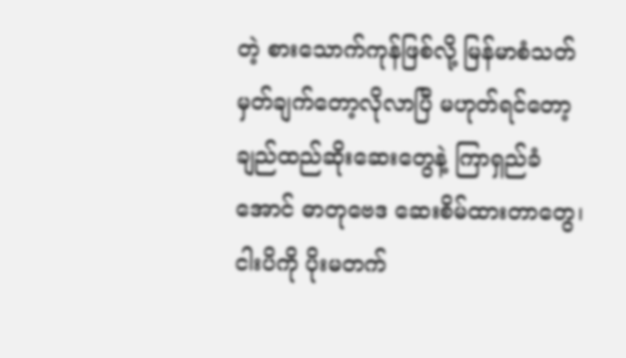တဲ့ စားသောက်ကုန်ဖြစ်လို့ မြန်မာစံသတ်မှတ်ချက်တော့လိုလာပြီ မဟုတ်ရင်တော့ ချည်ထည်ဆိုးဆေးတွေနဲ့ ကြာရှည်ခံအောင် ဓာတုဗေဒ ဆေးစိမ်ထားတာတွေ၊ ငါးပိကို ပိုးမတက်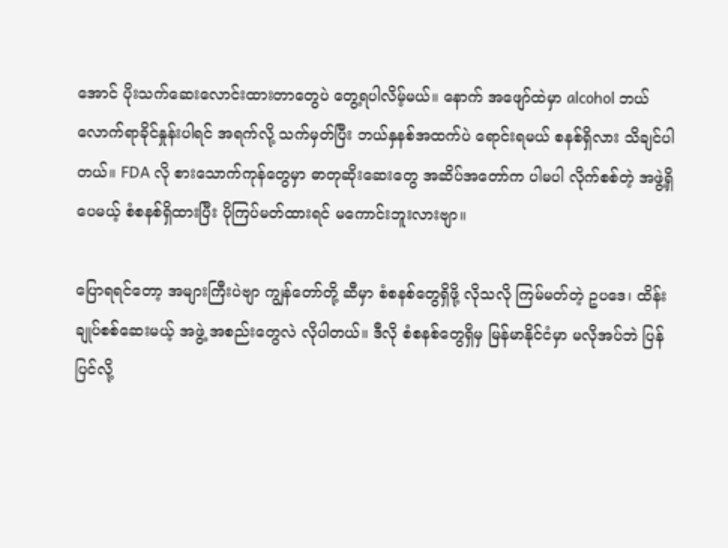အောင် ပိုးသက်ဆေးလောင်းထားတာတွေပဲ တွေ့ရပါလိမ့်မယ်။ နောက် အဖျော်ထဲမှာ alcohol ဘယ်လောက်ရာခိုင်နှုန်းပါရင် အရက်လို့ သက်မှတ်ပြီး ဘယ်နှနစ်အထက်ပဲ ရောင်းရမယ် စနစ်ရှိလား သိချင်ပါတယ်။ FDA လို စားသောက်ကုန်တွေမှာ ဓာတုဆိုးဆေးတွေ အဆိပ်အတော်က ပါမပါ လိုက်စစ်တဲ့ အဖွဲ့ရှိပေမယ့် စံစနစ်ရှိထားပြီး ပိုကြပ်မတ်ထားရင် မကောင်းဘူးလားဗျာ။

ပြောရရင်တော့ အများကြီးပဲဗျာ ကျွန်တော်တို့ ဆီမှာ စံစနစ်တွေရှိဖို့ လိုသလို ကြမ်မတ်တဲ့ ဥပဒေ၊ ထိန်းချုပ်စစ်ဆေးမယ့် အဖွဲ့ အစည်းတွေလဲ လိုပါတယ်။ ဒီလို စံစနစ်တွေရှိမှ မြန်မာနိုင်ငံမှာ မလိုအပ်ဘဲ ပြန်ပြင်လို့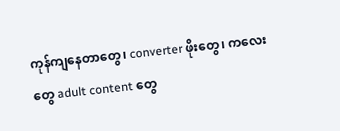ကုန်ကျနေတာတွေ၊ converter ဖိုးတွေ၊ ကလေးတွေ adult content တွေ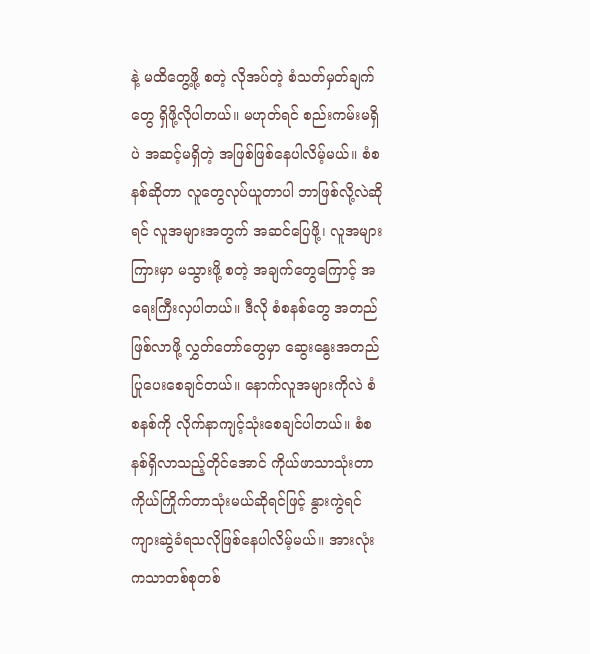နဲ့ မထိတွေ့ဖို့ စတဲ့ လိုအပ်တဲ့ စံသတ်မှတ်ချက်တွေ ရှိဖို့လိုပါတယ်။ မဟုတ်ရင် စည်းကမ်းမရှိပဲ အဆင့်မရှိတဲ့ အဖြစ်ဖြစ်နေပါလိမ့်မယ်။ စံစနစ်ဆိုတာ လူတွေလုပ်ယူတာပါ ဘာဖြစ်လို့လဲဆိုရင် လူအများအတွက် အဆင်ပြေဖို့၊ လူအများကြားမှာ မသွားဖို့ စတဲ့ အချက်တွေကြောင့် အရေးကြီးလှပါတယ်။ ဒီလို စံစနစ်တွေ အတည်ဖြစ်လာဖို့ လွှတ်တော်တွေမှာ ဆွေးနွေးအတည်ပြုပေးစေချင်တယ်။ နောက်လူအများကိုလဲ စံစနစ်ကို လိုက်နာကျင့်သုံးစေချင်ပါတယ်။ စံစနစ်ရှိလာသည့်တိုင်အောင် ကိုယ်ဖာသာသုံးတာ ကိုယ်ကြိုက်တာသုံးမယ်ဆိုရင်ဖြင့် နွားကွဲရင် ကျားဆွဲခံရသလိုဖြစ်နေပါလိမ့်မယ်။ အားလုံးကသာတစ်စုတစ်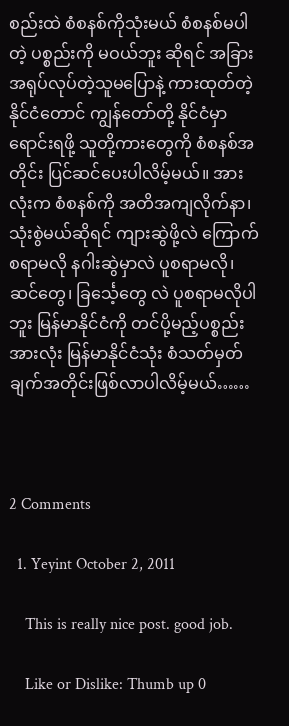စည်းထဲ စံစနစ်ကိုသုံးမယ် စံစနစ်မပါတဲ့ ပစ္စည်းကို မဝယ်ဘူး ဆိုရင် အခြား အရုပ်လုပ်တဲ့သူမပြောနဲ့ ကားထုတ်တဲ့ နိုင်ငံတောင် ကျွန်တော်တို့ နိုင်ငံမှာ ရောင်းရဖို့ သူတို့ကားတွေကို စံစနစ်အတိုင်း ပြင်ဆင်ပေးပါလိမ့်မယ်။ အားလုံးက စံစနစ်ကို အတိအကျလိုက်နာ၊ သုံးစွဲမယ်ဆိုရင် ကျားဆွဲဖို့လဲ ကြောက်စရာမလို နဂါးဆွဲမှာလဲ ပူစရာမလို၊ ဆင်တွေ၊ ခြင်္သေ့တွေ လဲ ပူစရာမလိုပါဘူး မြန်မာနိုင်ငံကို တင်ပို့မည့်ပစ္စည်းအားလုံး မြန်မာနိုင်ငံသုံး စံသတ်မှတ် ချက်အတိုင်းဖြစ်လာပါလိမ့်မယ်……



2 Comments

  1. Yeyint October 2, 2011

    This is really nice post. good job.

    Like or Dislike: Thumb up 0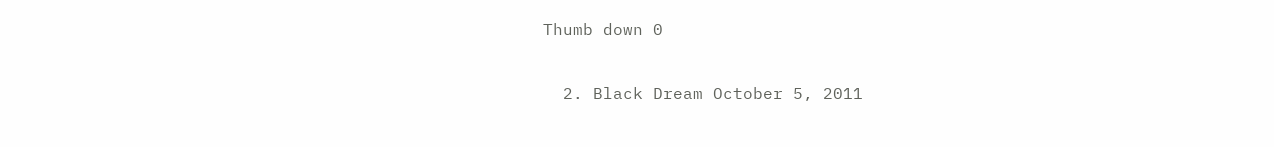Thumb down 0

  2. Black Dream October 5, 2011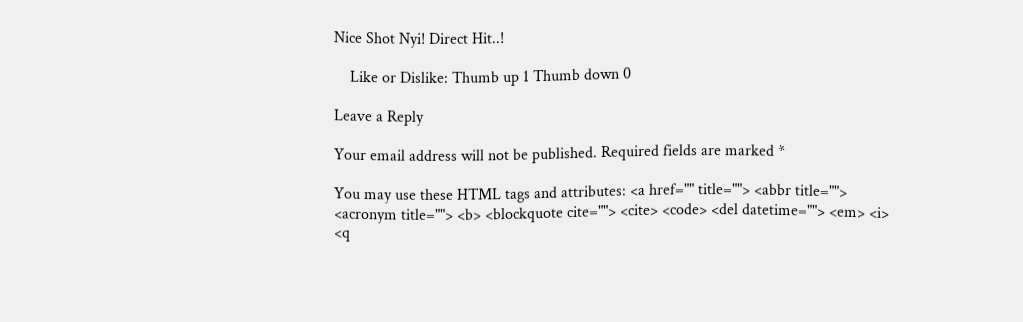Nice Shot Nyi! Direct Hit..!

    Like or Dislike: Thumb up 1 Thumb down 0

Leave a Reply

Your email address will not be published. Required fields are marked *

You may use these HTML tags and attributes: <a href="" title=""> <abbr title=""> <acronym title=""> <b> <blockquote cite=""> <cite> <code> <del datetime=""> <em> <i> <q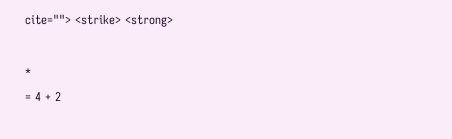cite=""> <strike> <strong>

*
= 4 + 2